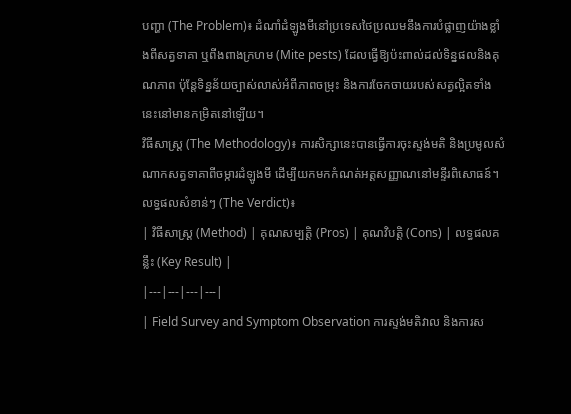បញ្ហា (The Problem)៖ ដំណាំដំឡូងមីនៅប្រទេសថៃប្រឈមនឹងការបំផ្លាញយ៉ាងខ្លាំងពីសត្វទាគា ឬពីងពាងក្រហម (Mite pests) ដែលធ្វើឱ្យប៉ះពាល់ដល់ទិន្នផលនិងគុណភាព ប៉ុន្តែទិន្នន័យច្បាស់លាស់អំពីភាពចម្រុះ និងការចែកចាយរបស់សត្វល្អិតទាំងនេះនៅមានកម្រិតនៅឡើយ។
វិធីសាស្ត្រ (The Methodology)៖ ការសិក្សានេះបានធ្វើការចុះស្ទង់មតិ និងប្រមូលសំណាកសត្វទាគាពីចម្ការដំឡូងមី ដើម្បីយកមកកំណត់អត្តសញ្ញាណនៅមន្ទីរពិសោធន៍។
លទ្ធផលសំខាន់ៗ (The Verdict)៖
| វិធីសាស្ត្រ (Method) | គុណសម្បត្តិ (Pros) | គុណវិបត្តិ (Cons) | លទ្ធផលគន្លឹះ (Key Result) |
|---|---|---|---|
| Field Survey and Symptom Observation ការស្ទង់មតិវាល និងការស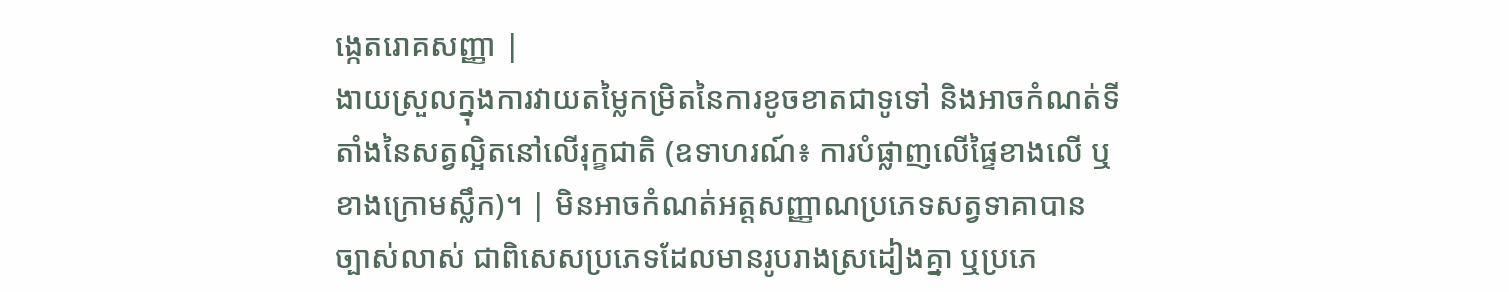ង្កេតរោគសញ្ញា |
ងាយស្រួលក្នុងការវាយតម្លៃកម្រិតនៃការខូចខាតជាទូទៅ និងអាចកំណត់ទីតាំងនៃសត្វល្អិតនៅលើរុក្ខជាតិ (ឧទាហរណ៍៖ ការបំផ្លាញលើផ្ទៃខាងលើ ឬខាងក្រោមស្លឹក)។ | មិនអាចកំណត់អត្តសញ្ញាណប្រភេទសត្វទាគាបានច្បាស់លាស់ ជាពិសេសប្រភេទដែលមានរូបរាងស្រដៀងគ្នា ឬប្រភេ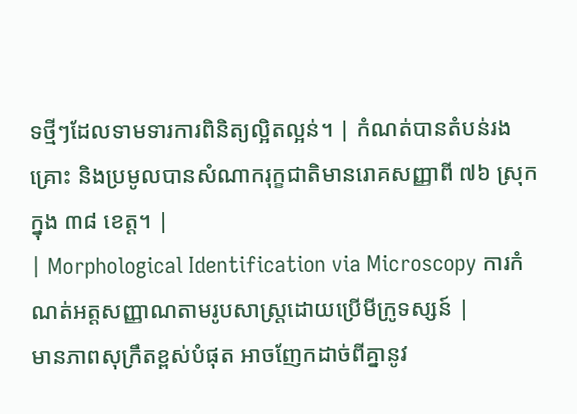ទថ្មីៗដែលទាមទារការពិនិត្យល្អិតល្អន់។ | កំណត់បានតំបន់រងគ្រោះ និងប្រមូលបានសំណាករុក្ខជាតិមានរោគសញ្ញាពី ៧៦ ស្រុក ក្នុង ៣៨ ខេត្ត។ |
| Morphological Identification via Microscopy ការកំណត់អត្តសញ្ញាណតាមរូបសាស្ត្រដោយប្រើមីក្រូទស្សន៍ |
មានភាពសុក្រឹតខ្ពស់បំផុត អាចញែកដាច់ពីគ្នានូវ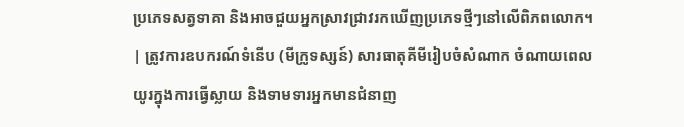ប្រភេទសត្វទាគា និងអាចជួយអ្នកស្រាវជ្រាវរកឃើញប្រភេទថ្មីៗនៅលើពិភពលោក។ | ត្រូវការឧបករណ៍ទំនើប (មីក្រូទស្សន៍) សារធាតុគីមីរៀបចំសំណាក ចំណាយពេលយូរក្នុងការធ្វើស្លាយ និងទាមទារអ្នកមានជំនាញ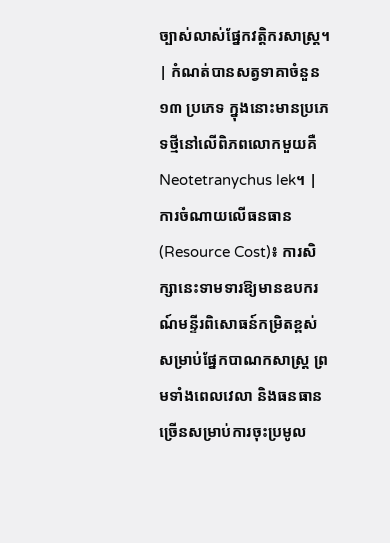ច្បាស់លាស់ផ្នែកវត្តិករសាស្ត្រ។ | កំណត់បានសត្វទាគាចំនួន ១៣ ប្រភេទ ក្នុងនោះមានប្រភេទថ្មីនៅលើពិភពលោកមួយគឺ Neotetranychus lek។ |
ការចំណាយលើធនធាន (Resource Cost)៖ ការសិក្សានេះទាមទារឱ្យមានឧបករណ៍មន្ទីរពិសោធន៍កម្រិតខ្ពស់សម្រាប់ផ្នែកបាណកសាស្ត្រ ព្រមទាំងពេលវេលា និងធនធានច្រើនសម្រាប់ការចុះប្រមូល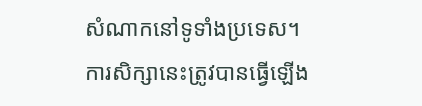សំណាកនៅទូទាំងប្រទេស។
ការសិក្សានេះត្រូវបានធ្វើឡើង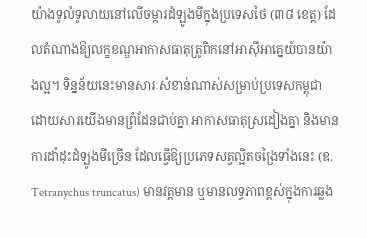យ៉ាងទូលំទូលាយនៅលើចម្ការដំឡូងមីក្នុងប្រទេសថៃ (៣៨ ខេត្ត) ដែលតំណាងឱ្យលក្ខខណ្ឌអាកាសធាតុត្រូពិកនៅអាស៊ីអាគ្នេយ៍បានយ៉ាងល្អ។ ទិន្នន័យនេះមានសារៈសំខាន់ណាស់សម្រាប់ប្រទេសកម្ពុជា ដោយសារយើងមានព្រំដែនជាប់គ្នា អាកាសធាតុស្រដៀងគ្នា និងមានការដាំដុះដំឡូងមីច្រើន ដែលធ្វើឱ្យប្រភេទសត្វល្អិតចង្រៃទាំងនេះ (ឧ. Tetranychus truncatus) មានវត្តមាន ឬមានលទ្ធភាពខ្ពស់ក្នុងការឆ្លង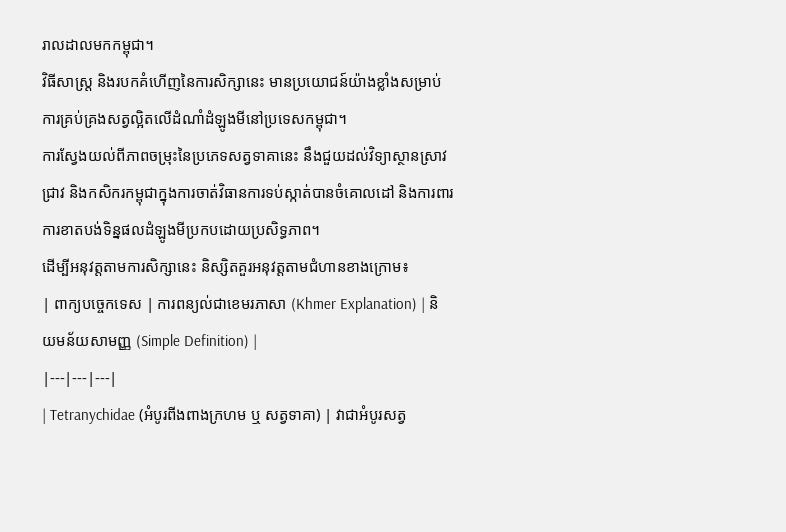រាលដាលមកកម្ពុជា។
វិធីសាស្ត្រ និងរបកគំហើញនៃការសិក្សានេះ មានប្រយោជន៍យ៉ាងខ្លាំងសម្រាប់ការគ្រប់គ្រងសត្វល្អិតលើដំណាំដំឡូងមីនៅប្រទេសកម្ពុជា។
ការស្វែងយល់ពីភាពចម្រុះនៃប្រភេទសត្វទាគានេះ នឹងជួយដល់វិទ្យាស្ថានស្រាវជ្រាវ និងកសិករកម្ពុជាក្នុងការចាត់វិធានការទប់ស្កាត់បានចំគោលដៅ និងការពារការខាតបង់ទិន្នផលដំឡូងមីប្រកបដោយប្រសិទ្ធភាព។
ដើម្បីអនុវត្តតាមការសិក្សានេះ និស្សិតគួរអនុវត្តតាមជំហានខាងក្រោម៖
| ពាក្យបច្ចេកទេស | ការពន្យល់ជាខេមរភាសា (Khmer Explanation) | និយមន័យសាមញ្ញ (Simple Definition) |
|---|---|---|
| Tetranychidae (អំបូរពីងពាងក្រហម ឬ សត្វទាគា) | វាជាអំបូរសត្វ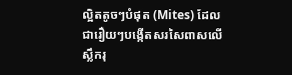ល្អិតតូចៗបំផុត (Mites) ដែលជារឿយៗបង្កើតសរសៃពាសលើស្លឹករុ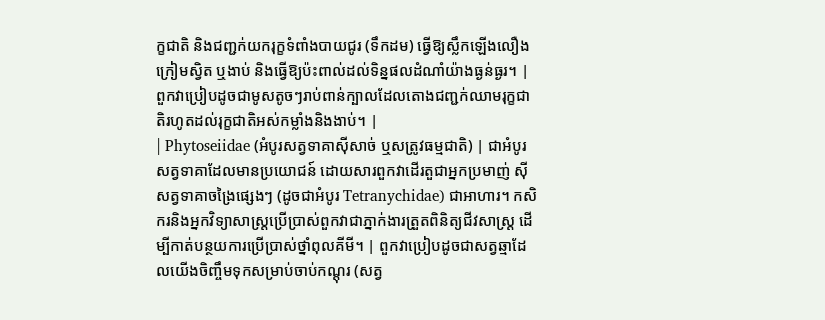ក្ខជាតិ និងជញ្ជក់យករុក្ខទំពាំងបាយជូរ (ទឹកដម) ធ្វើឱ្យស្លឹកឡើងលឿង ក្រៀមស្វិត ឬងាប់ និងធ្វើឱ្យប៉ះពាល់ដល់ទិន្នផលដំណាំយ៉ាងធ្ងន់ធ្ងរ។ | ពួកវាប្រៀបដូចជាមូសតូចៗរាប់ពាន់ក្បាលដែលតោងជញ្ជក់ឈាមរុក្ខជាតិរហូតដល់រុក្ខជាតិអស់កម្លាំងនិងងាប់។ |
| Phytoseiidae (អំបូរសត្វទាគាស៊ីសាច់ ឬសត្រូវធម្មជាតិ) | ជាអំបូរសត្វទាគាដែលមានប្រយោជន៍ ដោយសារពួកវាដើរតួជាអ្នកប្រមាញ់ ស៊ីសត្វទាគាចង្រៃផ្សេងៗ (ដូចជាអំបូរ Tetranychidae) ជាអាហារ។ កសិករនិងអ្នកវិទ្យាសាស្ត្រប្រើប្រាស់ពួកវាជាភ្នាក់ងារត្រួតពិនិត្យជីវសាស្ត្រ ដើម្បីកាត់បន្ថយការប្រើប្រាស់ថ្នាំពុលគីមី។ | ពួកវាប្រៀបដូចជាសត្វឆ្មាដែលយើងចិញ្ចឹមទុកសម្រាប់ចាប់កណ្ដុរ (សត្វ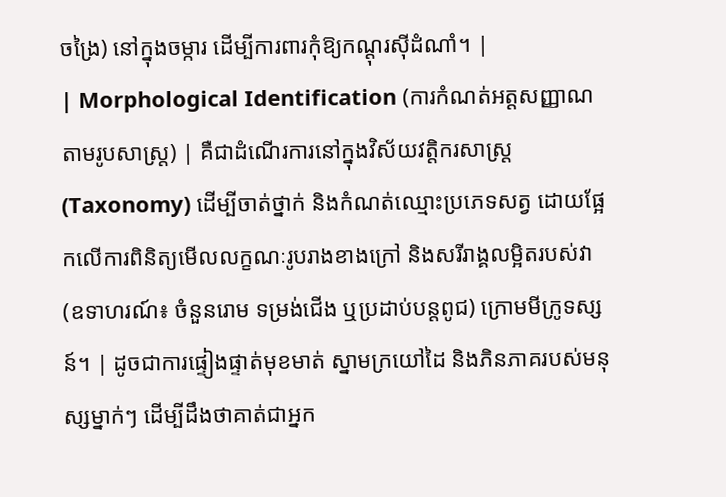ចង្រៃ) នៅក្នុងចម្ការ ដើម្បីការពារកុំឱ្យកណ្ដុរស៊ីដំណាំ។ |
| Morphological Identification (ការកំណត់អត្តសញ្ញាណតាមរូបសាស្ត្រ) | គឺជាដំណើរការនៅក្នុងវិស័យវត្តិករសាស្ត្រ (Taxonomy) ដើម្បីចាត់ថ្នាក់ និងកំណត់ឈ្មោះប្រភេទសត្វ ដោយផ្អែកលើការពិនិត្យមើលលក្ខណៈរូបរាងខាងក្រៅ និងសរីរាង្គលម្អិតរបស់វា (ឧទាហរណ៍៖ ចំនួនរោម ទម្រង់ជើង ឬប្រដាប់បន្តពូជ) ក្រោមមីក្រូទស្សន៍។ | ដូចជាការផ្ទៀងផ្ទាត់មុខមាត់ ស្នាមក្រយៅដៃ និងភិនភាគរបស់មនុស្សម្នាក់ៗ ដើម្បីដឹងថាគាត់ជាអ្នក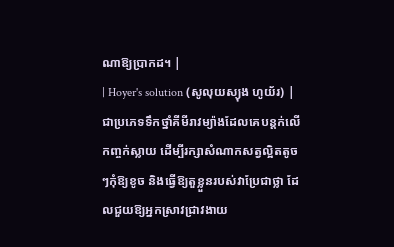ណាឱ្យប្រាកដ។ |
| Hoyer's solution (សូលុយស្យុង ហូយ័រ) | ជាប្រភេទទឹកថ្នាំគីមីរាវម្យ៉ាងដែលគេបន្តក់លើកញ្ចក់ស្លាយ ដើម្បីរក្សាសំណាកសត្វល្អិតតូចៗកុំឱ្យខូច និងធ្វើឱ្យតួខ្លួនរបស់វាប្រែជាថ្លា ដែលជួយឱ្យអ្នកស្រាវជ្រាវងាយ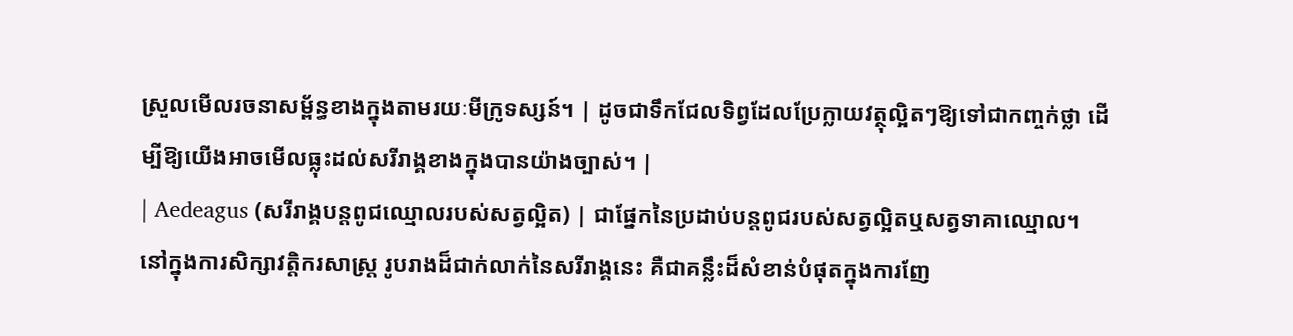ស្រួលមើលរចនាសម្ព័ន្ធខាងក្នុងតាមរយៈមីក្រូទស្សន៍។ | ដូចជាទឹកជែលទិព្វដែលប្រែក្លាយវត្ថុល្អិតៗឱ្យទៅជាកញ្ចក់ថ្លា ដើម្បីឱ្យយើងអាចមើលធ្លុះដល់សរីរាង្គខាងក្នុងបានយ៉ាងច្បាស់។ |
| Aedeagus (សរីរាង្គបន្តពូជឈ្មោលរបស់សត្វល្អិត) | ជាផ្នែកនៃប្រដាប់បន្តពូជរបស់សត្វល្អិតឬសត្វទាគាឈ្មោល។ នៅក្នុងការសិក្សាវត្តិករសាស្ត្រ រូបរាងដ៏ជាក់លាក់នៃសរីរាង្គនេះ គឺជាគន្លឹះដ៏សំខាន់បំផុតក្នុងការញែ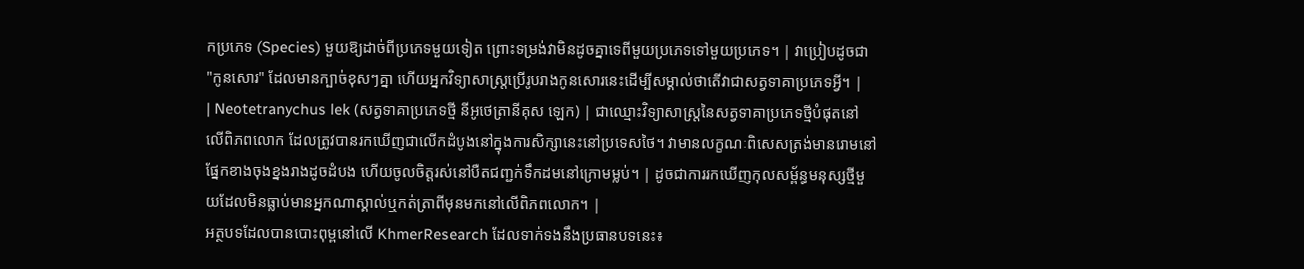កប្រភេទ (Species) មួយឱ្យដាច់ពីប្រភេទមួយទៀត ព្រោះទម្រង់វាមិនដូចគ្នាទេពីមួយប្រភេទទៅមួយប្រភេទ។ | វាប្រៀបដូចជា "កូនសោរ" ដែលមានក្បាច់ខុសៗគ្នា ហើយអ្នកវិទ្យាសាស្ត្រប្រើរូបរាងកូនសោរនេះដើម្បីសម្គាល់ថាតើវាជាសត្វទាគាប្រភេទអ្វី។ |
| Neotetranychus lek (សត្វទាគាប្រភេទថ្មី នីអូថេត្រានីគុស ឡេក) | ជាឈ្មោះវិទ្យាសាស្ត្រនៃសត្វទាគាប្រភេទថ្មីបំផុតនៅលើពិភពលោក ដែលត្រូវបានរកឃើញជាលើកដំបូងនៅក្នុងការសិក្សានេះនៅប្រទេសថៃ។ វាមានលក្ខណៈពិសេសត្រង់មានរោមនៅផ្នែកខាងចុងខ្នងរាងដូចដំបង ហើយចូលចិត្តរស់នៅបឺតជញ្ជក់ទឹកដមនៅក្រោមម្លប់។ | ដូចជាការរកឃើញកុលសម្ព័ន្ធមនុស្សថ្មីមួយដែលមិនធ្លាប់មានអ្នកណាស្គាល់ឬកត់ត្រាពីមុនមកនៅលើពិភពលោក។ |
អត្ថបទដែលបានបោះពុម្ពនៅលើ KhmerResearch ដែលទាក់ទងនឹងប្រធានបទនេះ៖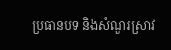ប្រធានបទ និងសំណួរស្រាវ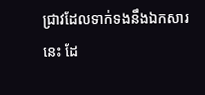ជ្រាវដែលទាក់ទងនឹងឯកសារនេះ ដែ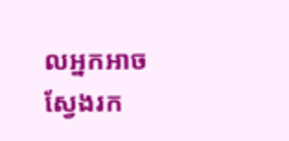លអ្នកអាចស្វែងរក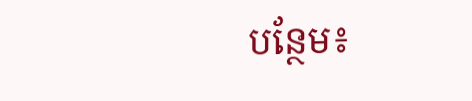បន្ថែម៖